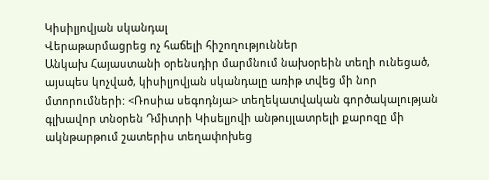Կիսիլյովյան սկանդալ
Վերաթարմացրեց ոչ հաճելի հիշողություններ
Անկախ Հայաստանի օրենսդիր մարմնում նախօրեին տեղի ունեցած, այսպես կոչված, կիսիլյովյան սկանդալը առիթ տվեց մի նոր մտորումների: <Ռոսիա սեգոդնյա> տեղեկատվական գործակալության գլխավոր տնօրեն Դմիտրի Կիսելյովի անթույլատրելի քարոզը մի ակնթարթում շատերիս տեղափոխեց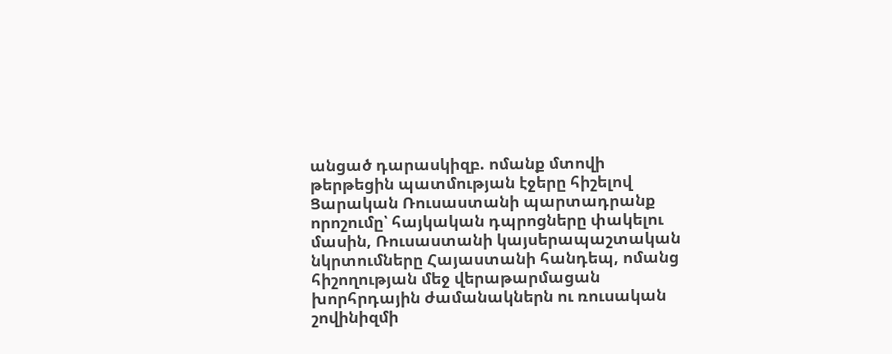անցած դարասկիզբ. ոմանք մտովի թերթեցին պատմության էջերը հիշելով Ցարական Ռուսաստանի պարտադրանք որոշումը՝ հայկական դպրոցները փակելու մասին, Ռուսաստանի կայսերապաշտական նկրտումները Հայաստանի հանդեպ, ոմանց հիշողության մեջ վերաթարմացան խորհրդային ժամանակներն ու ռուսական շովինիզմի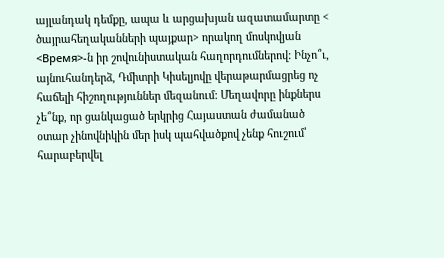այլանդակ դեմքը, ապա և արցախյան ազատամարտը < ծայրահեղականների պայքար> որակող մոսկովյան <Время>-ն իր շովունիստական հաղորդումներով: Ինչո՞ւ, այնուհանդերձ, Դմիտրի Կիսելյովը վերաթարմացրեց ոչ հաճելի հիշողություններ մեզանում: Մեղավորը ինքներս չե՞նք, որ ցանկացած երկրից Հայաստան ժամանած օտար չինովնիկին մեր իսկ պահվածքով չենք հուշում՝ հարաբերվել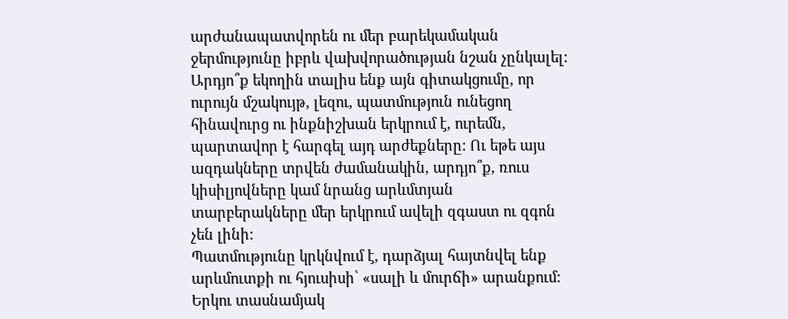արժանապատվորեն ու մեր բարեկամական ջերմությունը իբրև վախվորածության նշան չընկալել: Արդյո՞ք եկողին տալիս ենք այն գիտակցումը, որ ուրույն մշակույթ, լեզու, պատմություն ունեցող հինավուրց ու ինքնիշխան երկրում է, ուրեմն, պարտավոր է հարգել այդ արժեքները: Ու եթե այս ազդակները տրվեն ժամանակին, արդյո՞ք, ռուս կիսիլյովները կամ նրանց արևմտյան տարբերակները մեր երկրում ավելի զգաստ ու զգոն չեն լինի:
Պատմությունը կրկնվում է, դարձյալ հայտնվել ենք արևմուտքի ու հյուսիսի՝ «սալի և մուրճի» արանքում: Երկու տասնամյակ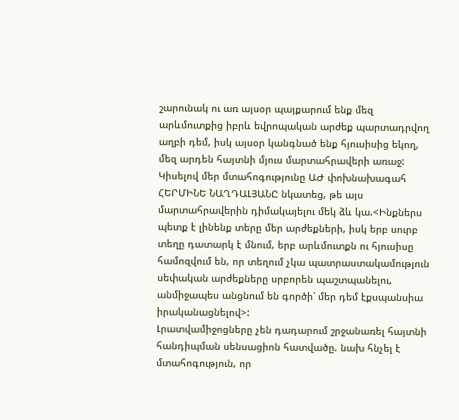շարունակ ու առ այսօր պայքարում ենք մեզ արևմուտքից իբրև եվրոպական արժեք պարտադրվող աղբի դեմ, իսկ այսօր կանգնած ենք հյուսիսից եկող, մեզ արդեն հայտնի մյուս մարտահրավերի առաջ: Կիսելով մեր մտահոգությունը ԱԺ փոխնախագահ ՀԵՐՄԻՆԵ ՆԱՂԴԱԼՅԱՆԸ նկատեց, թե այս մարտահրավերին դիմակայելու մեկ ձև կա.<Ինքներս պետք է լինենք տերը մեր արժեքների, իսկ երբ սուրբ տեղը դատարկ է մնում, երբ արևմուտքն ու հյուսիսը համոզվում են, որ տեղում չկա պատրաստակամություն սեփական արժեքները սրբորեն պաշտպանելու, անմիջապես անցնում են գործի՝ մեր դեմ էքսպանսիա իրականացնելով>:
Լրատվամիջոցները չեն դադարում շրջանառել հայտնի հանդիպման սենսացիոն հատվածը. նախ հնչել է մտահոգություն, որ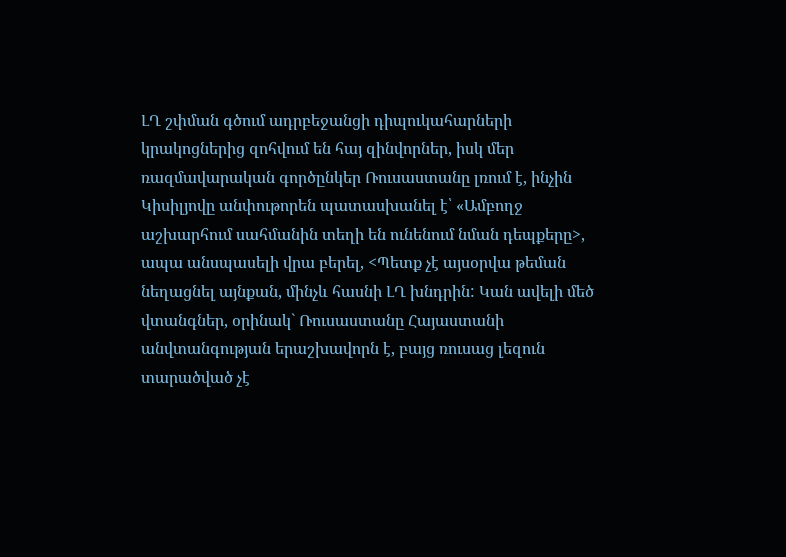ԼՂ շփման գծում ադրբեջանցի դիպուկահարների կրակոցներից զոհվում են հայ զինվորներ, իսկ մեր ռազմավարական գործընկեր Ռուսաստանը լռում է, ինչին Կիսիլյովը անփութորեն պատասխանել է՝ «Ամբողջ աշխարհում սահմանին տեղի են ունենում նման դեպքերը>, ապա անսպասելի վրա բերել, <Պետք չէ այսօրվա թեման նեղացնել այնքան, մինչև հասնի ԼՂ խնդրին: Կան ավելի մեծ վտանգներ, օրինակ` Ռուսաստանը Հայաստանի անվտանգության երաշխավորն է, բայց ռուսաց լեզուն տարածված չէ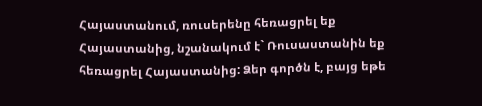Հայաստանում, ռուսերենը հեռացրել եք Հայաստանից, նշանակում է` Ռուսաստանին եք հեռացրել Հայաստանից: Ձեր գործն է, բայց եթե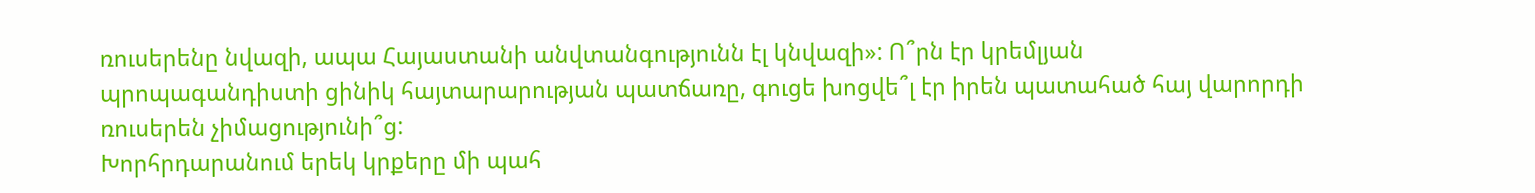ռուսերենը նվազի, ապա Հայաստանի անվտանգությունն էլ կնվազի»: Ո՞րն էր կրեմլյան պրոպագանդիստի ցինիկ հայտարարության պատճառը, գուցե խոցվե՞լ էր իրեն պատահած հայ վարորդի ռուսերեն չիմացությունի՞ց:
Խորհրդարանում երեկ կրքերը մի պահ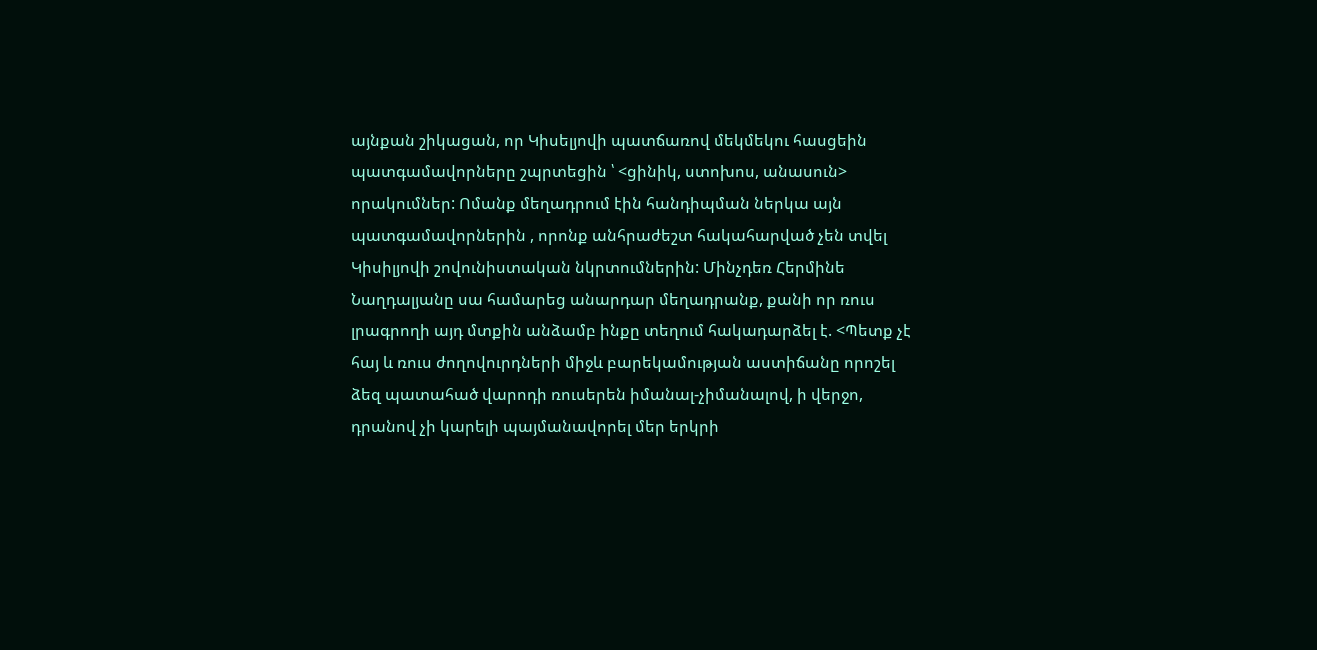այնքան շիկացան, որ Կիսելյովի պատճառով մեկմեկու հասցեին պատգամավորները շպրտեցին ՝ <ցինիկ, ստոխոս, անասուն> որակումներ: Ոմանք մեղադրում էին հանդիպման ներկա այն պատգամավորներին , որոնք անհրաժեշտ հակահարված չեն տվել Կիսիլյովի շովունիստական նկրտումներին: Մինչդեռ Հերմինե Նաղդալյանը սա համարեց անարդար մեղադրանք, քանի որ ռուս լրագրողի այդ մտքին անձամբ ինքը տեղում հակադարձել է. <Պետք չէ հայ և ռուս ժողովուրդների միջև բարեկամության աստիճանը որոշել ձեզ պատահած վարոդի ռուսերեն իմանալ-չիմանալով, ի վերջո, դրանով չի կարելի պայմանավորել մեր երկրի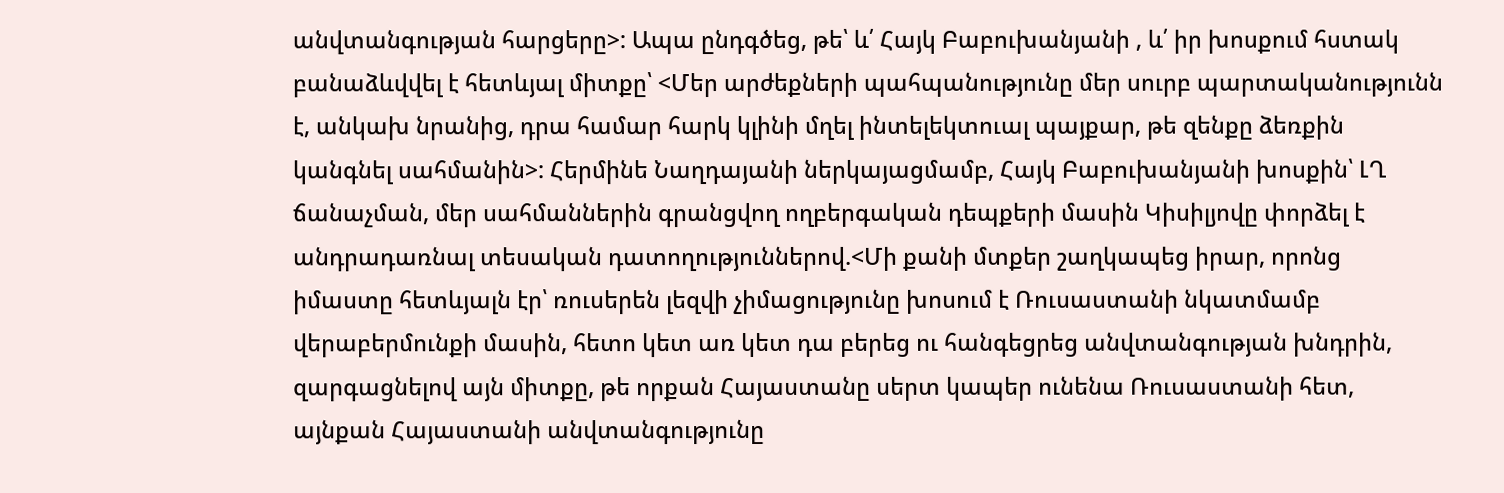անվտանգության հարցերը>: Ապա ընդգծեց, թե՝ և՛ Հայկ Բաբուխանյանի , և՛ իր խոսքում հստակ բանաձևվվել է հետևյալ միտքը՝ <Մեր արժեքների պահպանությունը մեր սուրբ պարտականությունն է, անկախ նրանից, դրա համար հարկ կլինի մղել ինտելեկտուալ պայքար, թե զենքը ձեռքին կանգնել սահմանին>: Հերմինե Նաղդայանի ներկայացմամբ, Հայկ Բաբուխանյանի խոսքին՝ ԼՂ ճանաչման, մեր սահմաններին գրանցվող ողբերգական դեպքերի մասին Կիսիլյովը փորձել է անդրադառնալ տեսական դատողություններով.<Մի քանի մտքեր շաղկապեց իրար, որոնց իմաստը հետևյալն էր՝ ռուսերեն լեզվի չիմացությունը խոսում է Ռուսաստանի նկատմամբ վերաբերմունքի մասին, հետո կետ առ կետ դա բերեց ու հանգեցրեց անվտանգության խնդրին, զարգացնելով այն միտքը, թե որքան Հայաստանը սերտ կապեր ունենա Ռուսաստանի հետ, այնքան Հայաստանի անվտանգությունը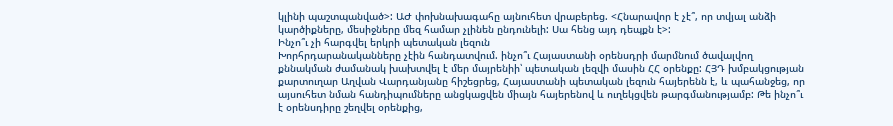կլինի պաշտպանված>: ԱԺ փոխնախագահը այնուհետ վրաբերեց. <Հնարավոր է չէ՞, որ տվյալ անձի կարծիքները, մեսիջները մեզ համար չլինեն ընդունելի: Սա հենց այդ դեպքն է>:
Ինչո՞ւ չի հարգվել երկրի պետական լեզուն
Խորհրդարանականները չէին հանդատվում. ինչո՞ւ Հայաստանի օրենսդրի մարմնում ծավալվող քննակման ժամանակ խախտվել է մեր մայրենիի՝ պետական լեզվի մասին ՀՀ օրենքը: ՀՅԴ խմբակցության քարտուղար Աղվան Վարդանյանը հիշեցրեց, Հայաստանի պետական լեզուն հայերենն է, և պահանջեց, որ այսուհետ նման հանդիպումները անցկացվեն միայն հայերենով և ուղեկցվեն թարգմանությամբ: Թե ինչո՞ւ է օրենսդիրը շեղվել օրենքից,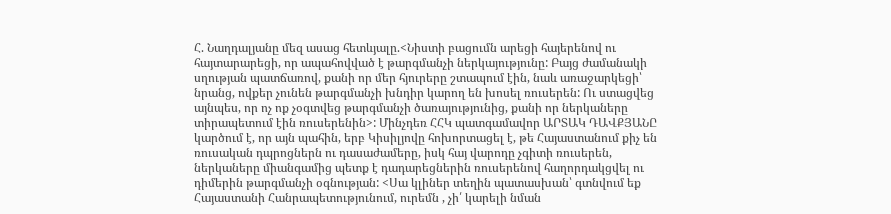Հ. Նաղդալյանը մեզ ասաց հետևյալը.<Նիստի բացումն արեցի հայերենով ու հայտարարեցի, որ ապահովված է թարգմանչի ներկայությունը: Բայց ժամանակի սղության պատճառով, քանի որ մեր հյուրերը շտապում էին, նաև առաջարկեցի՝ նրանց, ովքեր չունեն թարգմանչի խնդիր կարող են խոսել ռուսերեն: Ու ստացվեց այնպես, որ ոչ ոք չօգտվեց թարգմանչի ծառայությունից, քանի որ ներկաները տիրապետում էին ռուսերենին>: Մինչդեռ ՀՀԿ պատգամավոր ԱՐՏԱԿ ԴԱՎՔՅԱՆԸ կարծում է, որ այն պահին, երբ Կիսիլյովը հոխորտացել է, թե Հայաստանում քիչ են ռուսական դպրոցներն ու դասաժամերը, իսկ հայ վարոդը չգիտի ռուսերեն, ներկաները միանգամից պետք է դադարեցներին ռուսերենով հաղորդակցվել ու դիմերին թարգմանչի օգնության: <Սա կլիներ տեղին պատասխան՝ գտնվում եք Հայաստանի Հանրապետությունում, ուրեմն , չի՛ կարելի նման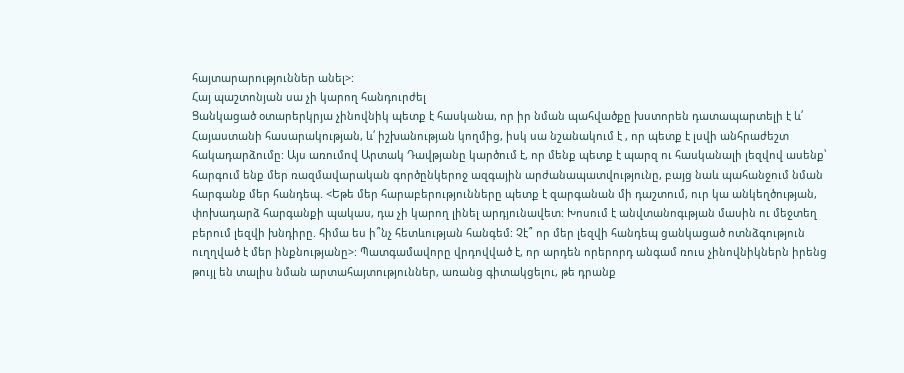հայտարարություններ անել>:
Հայ պաշտոնյան սա չի կարող հանդուրժել
Ցանկացած օտարերկրյա չինովնիկ պետք է հասկանա, որ իր նման պահվածքը խստորեն դատապարտելի է և՛ Հայաստանի հասարակության, և՛ իշխանության կողմից, իսկ սա նշանակում է , որ պետք է լսվի անհրաժեշտ հակադարձումը: Այս առումով Արտակ Դավթյանը կարծում է, որ մենք պետք է պարզ ու հասկանալի լեզվով ասենք՝ հարգում ենք մեր ռազմավարական գործընկերոջ ազգային արժանապատվությունը, բայց նաև պահանջում նման հարգանք մեր հանդեպ. <Եթե մեր հարաբերությունները պետք է զարգանան մի դաշտում, ուր կա անկեղծության, փոխադարձ հարգանքի պակաս, դա չի կարող լինել արդյունավետ: Խոսում է անվտանոգւթյան մասին ու մեջտեղ բերում լեզվի խնդիրը. հիմա ես ի՞նչ հետևության հանգեմ: Չէ՞ որ մեր լեզվի հանդեպ ցանկացած ոտնձգություն ուղղված է մեր ինքնությանը>: Պատգամավորը վրդովված է, որ արդեն որերորդ անգամ ռուս չինովնիկներն իրենց թույլ են տալիս նման արտահայտություններ, առանց գիտակցելու, թե դրանք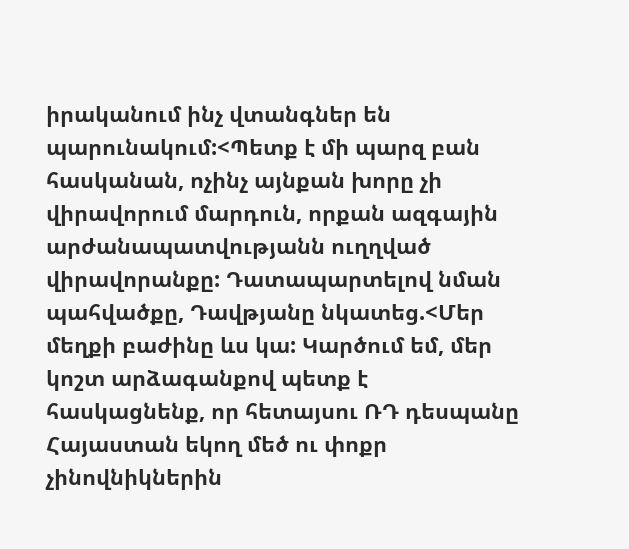իրականում ինչ վտանգներ են պարունակում:<Պետք է մի պարզ բան հասկանան, ոչինչ այնքան խորը չի վիրավորում մարդուն, որքան ազգային արժանապատվությանն ուղղված վիրավորանքը: Դատապարտելով նման պահվածքը, Դավթյանը նկատեց.<Մեր մեղքի բաժինը ևս կա: Կարծում եմ, մեր կոշտ արձագանքով պետք է հասկացնենք, որ հետայսու ՌԴ դեսպանը Հայաստան եկող մեծ ու փոքր չինովնիկներին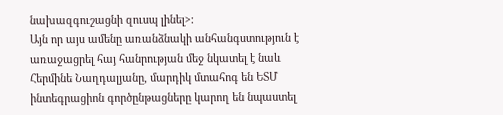նախազգուշացնի զուսպ լինել>:
Այն որ այս ամենը առանձնակի անհանգստություն է առաջացրել հայ հանրության մեջ նկատել է նաև Հերմինե Նաղդալյանը, մարդիկ մտահոգ են ԵՏՄ ինտեգրացիոն գործընթացները կարող են նպաստել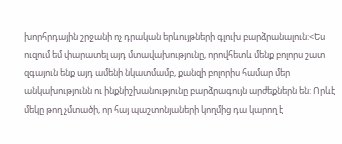խորհրդային շրջանի ոչ դրական երևույթների գլուխ բարձրանալուն:<Ես ուզում եմ փարատել այդ մտավախությունը, որովհետև մենք բոլորս շատ զգայուն ենք այդ ամենի նկատմամբ, քանզի բոլորիս համար մեր անկախությունն ու ինքնիշխանությունը բարձրագույն արժեքներն են: Որևէ մեկը թող չմտածի, որ հայ պաշտոնյաների կողմից դա կարող է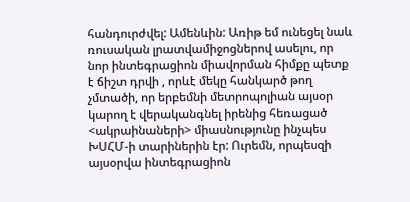հանդուրժվել: Ամենևին: Առիթ եմ ունեցել նաև ռուսական լրատվամիջոցներով ասելու, որ նոր ինտեգրացիոն միավորման հիմքը պետք է ճիշտ դրվի , որևէ մեկը հանկարծ թող չմտածի, որ երբեմնի մետրոպոլիան այսօր կարող է վերականգնել իրենից հեռացած <ակրաինաների> միասնությունը ինչպես ԽՍՀՄ-ի տարիներին էր: Ուրեմն, որպեսզի այսօրվա ինտեգրացիոն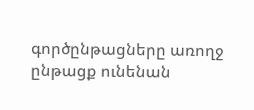գործընթացները առողջ ընթացք ունենան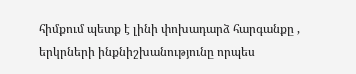հիմքում պետք է լինի փոխադարձ հարգանքը , երկրների ինքնիշխանությունը որպես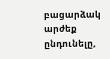բացարձակ արժեք ընդունելը,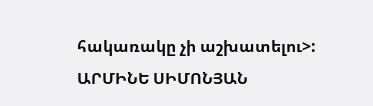հակառակը չի աշխատելու>:
ԱՐՄԻՆԵ ՍԻՄՈՆՅԱՆ